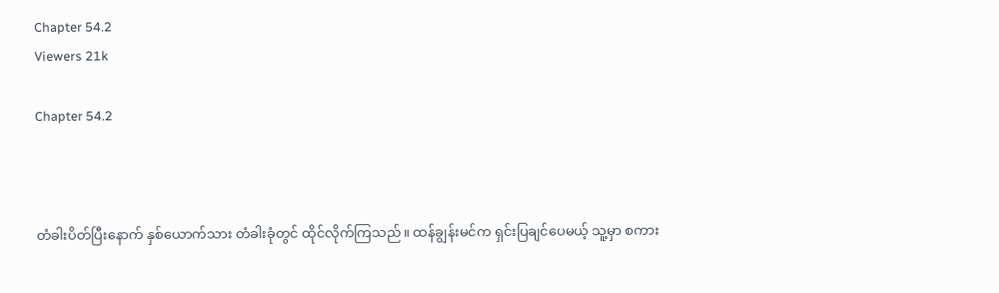Chapter 54.2
Viewers 21k

Chapter 54.2



တံခါးပိတ်ပြီးနောက် နှစ်ယောက်သား တံခါးခုံတွင် ထိုင်လိုက်ကြသည်။ ထန်ချွန်းမင်က ရှင်းပြချင်ပေမယ့် သူ့မှာ စကား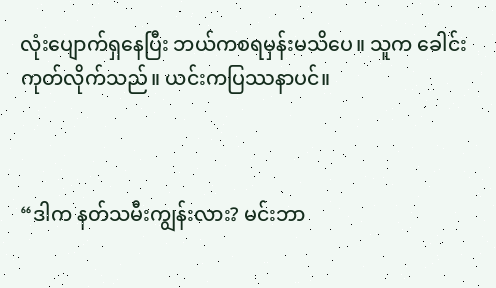လုံးပျောက်ရှနေပြီး ဘယ်ကစရမှန်းမသိပေ။ သူက ခေါင်းကုတ်လိုက်သည်။ ယင်းကပြဿနာပင်။



“ဒါက နတ်သမီးကျွန်းလား? မင်းဘာ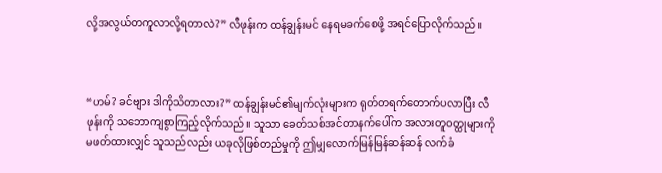လို့အလွယ်တကူလာလို့ရတာလဲ?” လီဖုန်းက ထန်ချွန်းမင် နေရမခက်စေဖို့ အရင်ပြောလိုက်သည်။



“ဟမ်? ခင်ဗျား ဒါကိုသိတာလား?” ထန်ချွန်းမင်၏မျက်လုံးများက ရုတ်တရက်တောက်ပလာပြီး လီဖုန်းကို သဘောကျစွာကြည့်လိုက်သည်။ သူသာ ခေတ်သစ်အင်တာနက်ပေါ်က အလားတူဝတ္ထုများကို မဖတ်ထားလျှင် သူသည်လည်း ယခုလိုဖြစ်တည်မှုကို ဤမျှလောက်မြန်မြန်ဆန်ဆန် လက်ခံ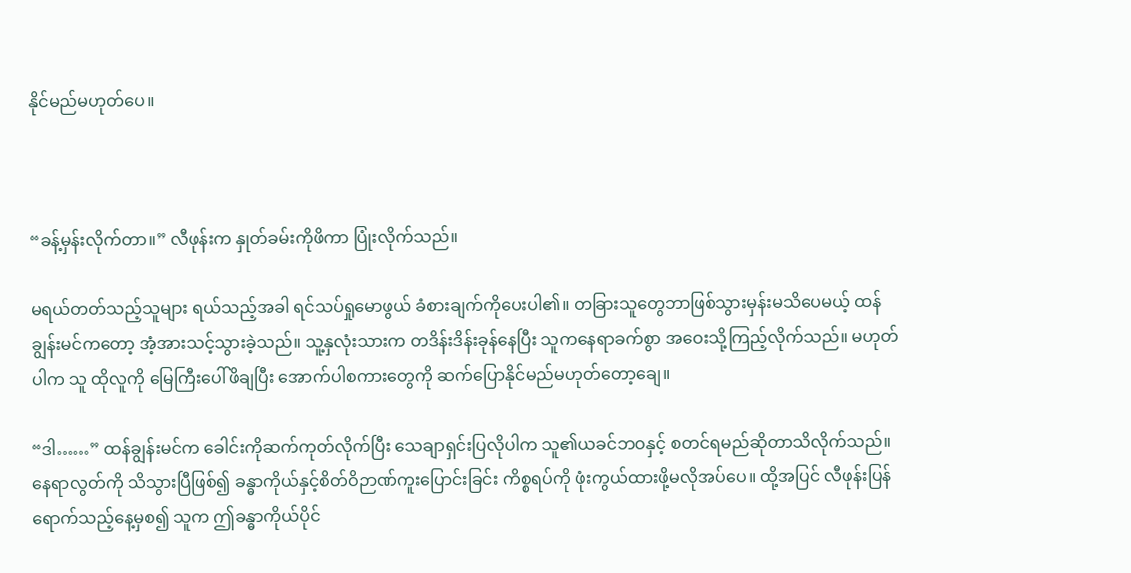နိုင်မည်မဟုတ်ပေ။



“ခန့်မှန်းလိုက်တာ။” လီဖုန်းက နှုတ်ခမ်းကိုဖိကာ ပြုံးလိုက်သည်။

မရယ်တတ်သည့်သူများ ရယ်သည့်အခါ ရင်သပ်ရှုမောဖွယ် ခံစားချက်ကိုပေးပါ၏။ တခြားသူတွေဘာဖြစ်သွားမှန်းမသိပေမယ့် ထန်ချွန်းမင်ကတော့ အံ့အားသင့်သွားခဲ့သည်။ သူ့နှလုံးသားက တဒိန်းဒိန်းခုန်နေပြီး သူကနေရာခက်စွာ အဝေးသို့ကြည့်လိုက်သည်။ မဟုတ်ပါက သူ ထိုလူကို မြေကြီးပေါ်ဖိချပြီး အောက်ပါစကားတွေကို ဆက်ပြောနိုင်မည်မဟုတ်တော့ချေ။

“ဒါ……” ထန်ချွန်းမင်က ခေါင်းကိုဆက်ကုတ်လိုက်ပြီး သေချာရှင်းပြလိုပါက သူ၏ယခင်ဘဝနှင့် စတင်ရမည်ဆိုတာသိလိုက်သည်။ နေရာလွတ်ကို သိသွားပြီဖြစ်၍ ခန္ဓာကိုယ်နှင့်စိတ်ဝိဉာဏ်ကူးပြောင်းခြင်း ကိစ္စရပ်ကို ဖုံးကွယ်ထားဖို့မလိုအပ်ပေ။ ထို့အပြင် လီဖုန်းပြန်ရောက်သည့်နေ့မှစ၍ သူက ဤခန္ဓာကိုယ်ပိုင်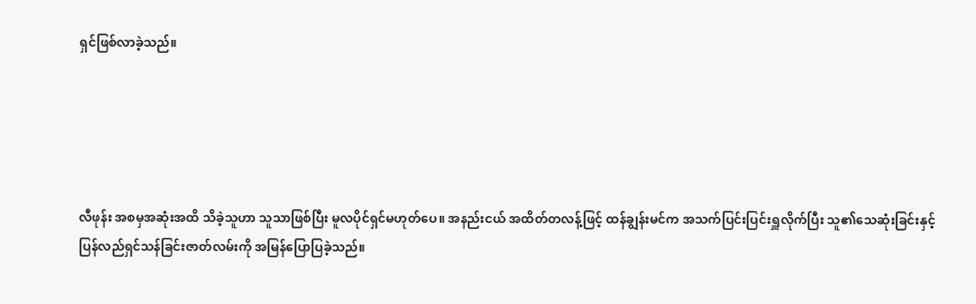ရှင်ဖြစ်လာခဲ့သည်။





လီဖုန်း အစမှအဆုံးအထိ သိခဲ့သူဟာ သူသာဖြစ်ပြီး မူလပိုင်ရှင်မဟုတ်ပေ။ အနည်းငယ် အထိတ်တလန့်ဖြင့် ထန်ချွန်းမင်က အသက်ပြင်းပြင်းရှူလိုက်ပြီး သူ၏သေဆုံးခြင်းနှင့် ပြန်လည်ရှင်သန်ခြင်းဇာတ်လမ်းကို အမြန်ပြောပြခဲ့သည်။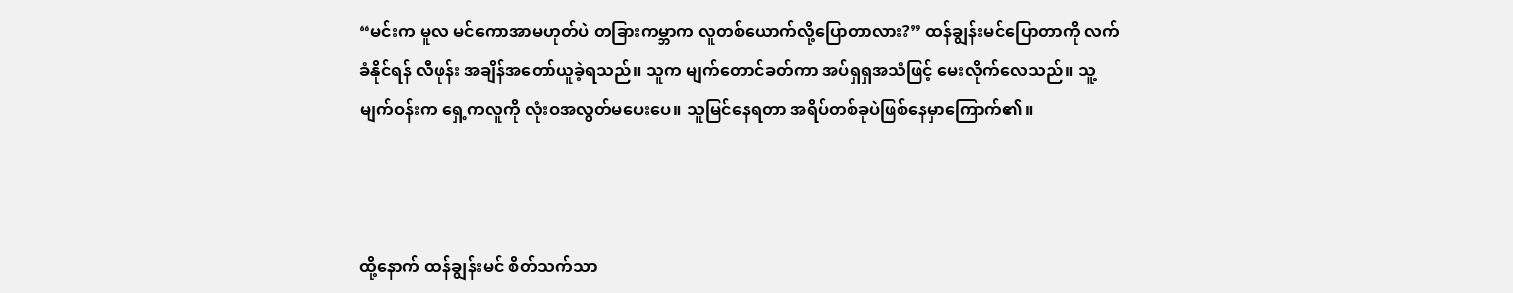“မင်းက မူလ မင်ကောအာမဟုတ်ပဲ တခြားကမ္ဘာက လူတစ်ယောက်လို့ပြောတာလား?” ထန်ချွန်းမင်ပြောတာကို လက်ခံနိုင်ရန် လီဖုန်း အချိန်အတော်ယူခဲ့ရသည်။ သူက မျက်တောင်ခတ်ကာ အပ်ရှရှအသံဖြင့် မေးလိုက်လေသည်။ သူ့မျက်ဝန်းက ရှေ့ကလူကို လုံးဝအလွတ်မပေးပေ။ သူမြင်နေရတာ အရိပ်တစ်ခုပဲဖြစ်နေမှာကြောက်၏။



ထို့နောက် ထန်ချွန်းမင် စိတ်သက်သာ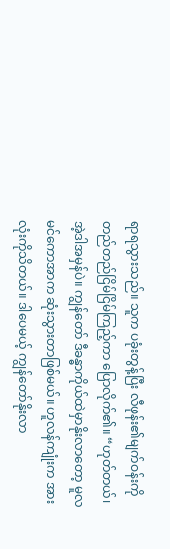ရာရသွားသည်။ သူက ပခုံးတွန့်ပြီး လီဖုန်း၏မျက်ဝန်းကို တည်တည်ငြိမ်ငြိမ်ကြည့်ကာ ပြောလိုက်၏။ “ဟုတ်တယ်၊ အဲ့ဒါအမှန်ပဲ။ ကျွန်တော် ဒီခန္ဓာကိုယ်ထဲမှာနိုးလာတော့ မူလမင်ကောအာက ဆုံးသွားတာဖြစ်မယ်။ ဟူလန်ကျုံးက အားလုံးကိုသိတယ်။ ဒါပေမယ့် ကျွန်တော်နိုးလာ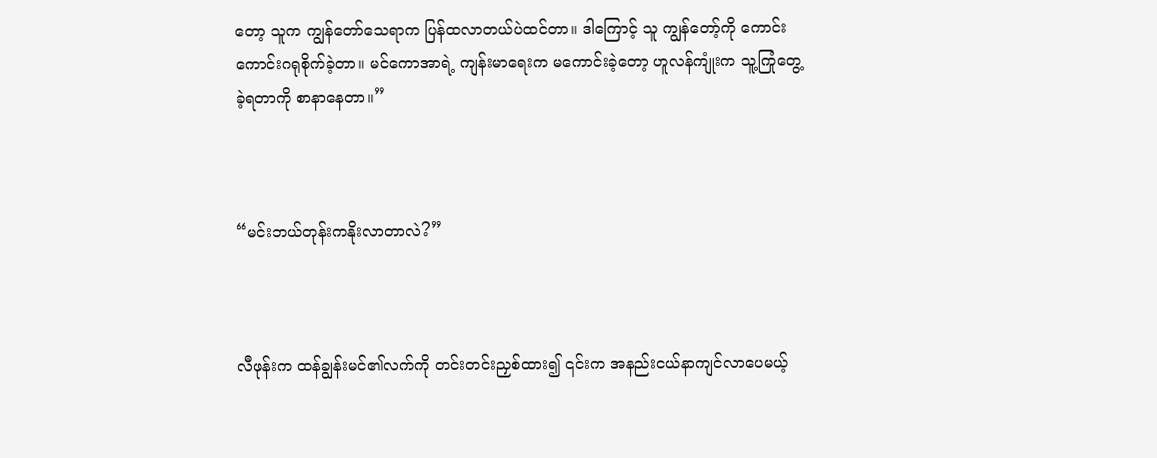တော့ သူက ကျွန်တော်သေရာက ပြန်ထလာတယ်ပဲထင်တာ။ ဒါကြောင့် သူ ကျွန်တော့်ကို ကောင်းကောင်းဂရုစိုက်ခဲ့တာ။ မင်ကောအာရဲ့ ကျန်းမာရေးက မကောင်းခဲ့တော့ ဟူလန်ကျုံးက သူ့ကြုံတွေ့ခဲ့ရတာကို စာနာနေတာ။”



“မင်းဘယ်တုန်းကနိုးလာတာလဲ?”



လီဖုန်းက ထန်ချွန်းမင်၏လက်ကို တင်းတင်းညှစ်ထား၍ ၎င်းက အနည်းငယ်နာကျင်လာပေမယ့်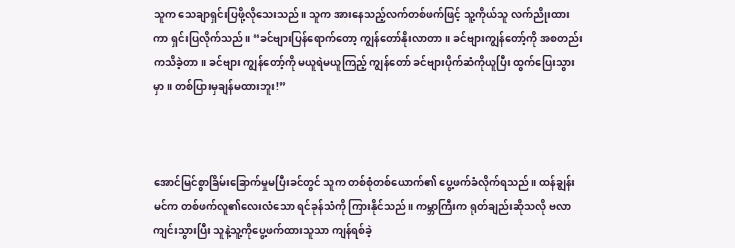သူက သေချာရှင်းပြဖို့လိုသေးသည်။ သူက အားနေသည့်လက်တစ်ဖက်ဖြင့် သူ့ကိုယ်သူ လက်ညိုးထားကာ ရှင်းပြလိုက်သည်။ “ခင်ဗျားပြန်ရောက်တော့ ကျွန်တော်နိုးလာတာ။ ခင်ဗျားကျွန်တော့်ကို အစတည်းကသိခဲ့တာ။ ခင်ဗျား ကျွန်တော့်ကို မယူရဲမယူကြည့် ကျွန်တော် ခင်ဗျားပိုက်ဆံကိုယူပြီး ထွက်ပြေးသွားမှာ။ တစ်ပြားမှချန်မထားဘူး!”



အောင်မြင်စွာခြိမ်းခြောက်မှုမပြီးခင်တွင် သူက တစ်စုံတစ်ယောက်၏ ပွေ့ဖက်ခံလိုက်ရသည်။ ထန်ချွန်းမင်က တစ်ဖက်လူ၏လေးလံသော ရင်ခုန်သံကို ကြားနိုင်သည်။ ကမ္ဘာကြီးက ရုတ်ချည်းဆိုသလို ဗလာကျင်းသွားပြီး သူနဲ့သူ့ကိုပွေ့ဖက်ထားသူသာ ကျန်ရစ်ခဲ့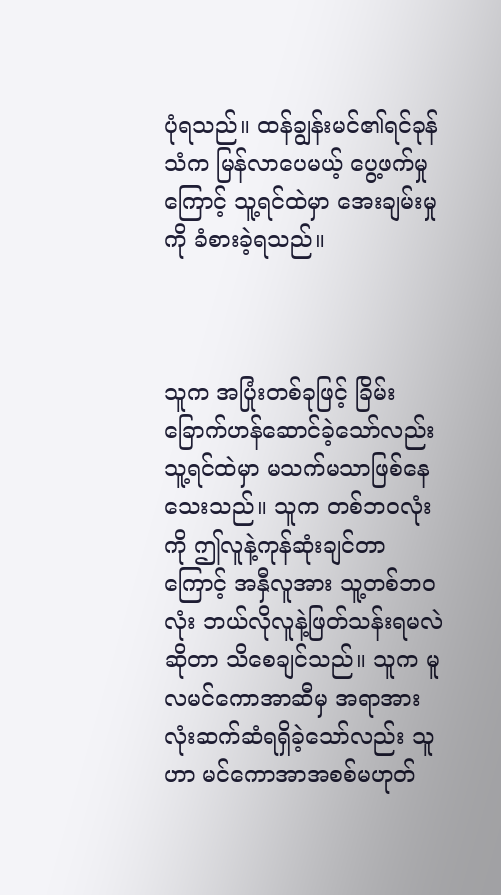ပုံရသည်။ ထန်ချွန်းမင်၏ရင်ခုန်သံက မြန်လာပေမယ့် ပွေ့ဖက်မှုကြောင့် သူ့ရင်ထဲမှာ အေးချမ်းမှုကို ခံစားခဲ့ရသည်။



သူက အပြုံးတစ်ခုဖြင့် ခြိမ်းခြောက်ဟန်ဆောင်ခဲ့သော်လည်း သူ့ရင်ထဲမှာ မသက်မသာဖြစ်နေသေးသည်။ သူက တစ်ဘဝလုံးကို ဤလူနဲ့ကုန်ဆုံးချင်တာကြောင့် အနှီလူအား သူ့တစ်ဘဝလုံး ဘယ်လိုလူနဲ့ဖြတ်သန်းရမလဲဆိုတာ သိစေချင်သည်။ သူက မူလမင်ကောအာဆီမှ အရာအားလုံးဆက်ဆံရရှိခဲ့သော်လည်း သူဟာ မင်ကောအာအစစ်မဟုတ်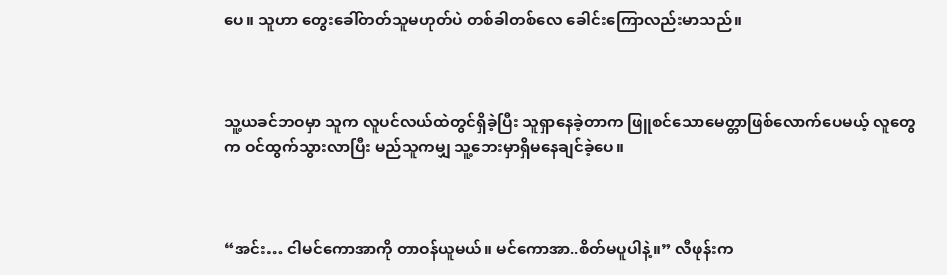ပေ။ သူဟာ တွေးခေါ်တတ်သူမဟုတ်ပဲ တစ်ခါတစ်လေ ခေါင်းကြောလည်းမာသည်။



သူ့ယခင်ဘဝမှာ သူက လူပင်လယ်ထဲတွင်ရှိခဲ့ပြီး သူရှာနေခဲ့တာက ဖြူစင်သောမေတ္တာဖြစ်လောက်ပေမယ့် လူတွေက ဝင်ထွက်သွားလာပြီး မည်သူကမျှ သူ့ဘေးမှာရှိမနေချင်ခဲ့ပေ။



“အင်း… ငါမင်ကောအာကို တာဝန်ယူမယ်။ မင်ကောအာ..စိတ်မပူပါနဲ့။” လီဖုန်းက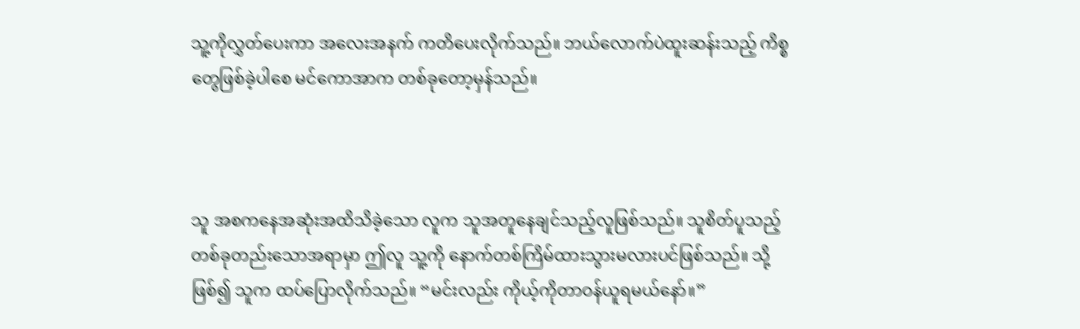သူ့ကိုလွှတ်ပေးကာ အလေးအနက် ကတိပေးလိုက်သည်။ ဘယ်လောက်ပဲထူးဆန်းသည့် ကိစ္စတွေဖြစ်ခဲ့ပါစေ မင်ကောအာက တစ်ခုတော့မှန်သည်။



သူ အစကနေအဆုံးအထိသိခဲ့သော လူက သူအတူနေချင်သည့်လူဖြစ်သည်။ သူစိတ်ပူသည့် တစ်ခုတည်းသောအရာမှာ ဤလူ သူ့ကို နောက်တစ်ကြိမ်ထားသွားမလားပင်ဖြစ်သည်။ သို့ဖြစ်၍ သူက ထပ်ပြောလိုက်သည်။ “မင်းလည်း ကိုယ့်ကိုတာဝန်ယူရမယ်နော်။”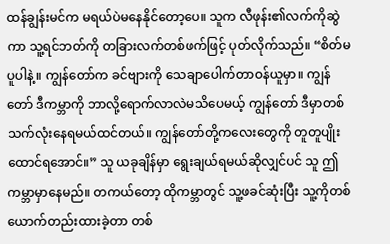ထန်ချွန်းမင်က မရယ်ပဲမနေနိုင်တော့ပေ။ သူက လီဖုန်း၏လက်ကိုဆွဲကာ သူ့ရင်ဘတ်ကို တခြားလက်တစ်ဖက်ဖြင့် ပုတ်လိုက်သည်။ “စိတ်မပူပါနဲ့။ ကျွန်တော်က ခင်ဗျားကို သေချာပေါက်တာဝန်ယူမှာ။ ကျွန်တော် ဒီကမ္ဘာကို ဘာလို့ရောက်လာလဲမသိပေမယ့် ကျွန်တော် ဒီမှာတစ်သက်လုံးနေရမယ်ထင်တယ်။ ကျွန်တော်တို့ကလေးတွေကို တူတူပျိုးထောင်ရအောင်။” သူ ယခုချိန်မှာ ရွေးချယ်ရမယ်ဆိုလျှင်ပင် သူ ဤကမ္ဘာမှာနေမည်။ တကယ်တော့ ထိုကမ္ဘာတွင် သူ့ဖခင်ဆုံးပြီး သူ့ကိုတစ်ယောက်တည်းထားခဲ့တာ တစ်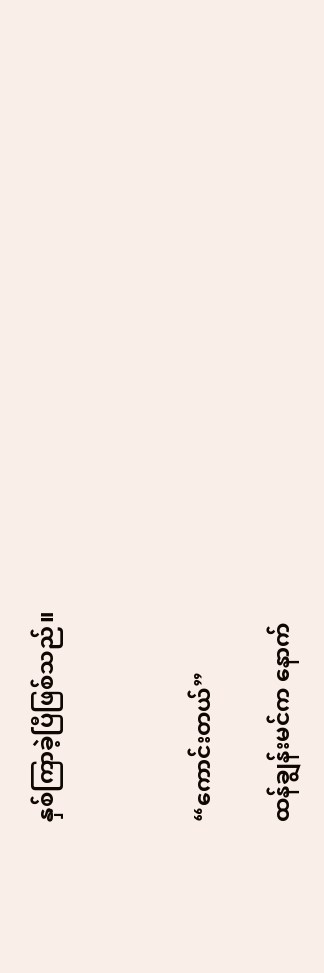နှစ်ကြာခဲ့ပြီဖြစ်သည်။



“ကောင်းတယ်”

ထန်ချွန်းမင်က နောက်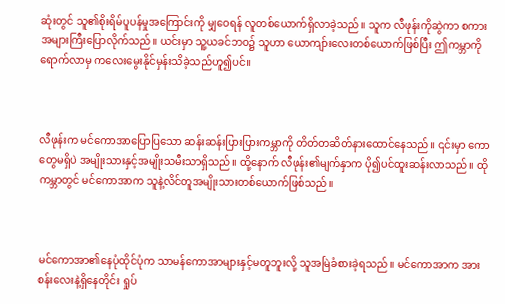ဆုံးတွင် သူ၏စိုးရိမ်ပူပန်မှုအကြောင်းကို မျှဝေရန် လူတစ်ယောက်ရှိလာခဲ့သည်။ သူက လီဖုန်းကိုဆွဲကာ စကားအများကြီးပြောလိုက်သည်။ ယင်းမှာ သူ့ယခင်ဘဝ၌ သူဟာ ယောကျာ်းလေးတစ်ယောက်ဖြစ်ပြီး ဤကမ္ဘာကိုရောက်လာမှ ကလေးမွေးနိုင်မှန်းသိခဲ့သည်ဟူ၍ပင်။



လီဖုန်းက မင်ကောအာပြောပြသော ဆန်းဆန်းပြားပြားကမ္ဘာကို တိတ်တဆိတ်နားထောင်နေသည်။ ၎င်းမှာ ကောတွေမရှိပဲ အမျိုးသားနှင့်အမျိုးသမီးသာရှိသည်။ ထို့နောက် လီဖုန်း၏မျက်နှာက ပို၍ပင်ထူးဆန်းလာသည်။ ထိုကမ္ဘာတွင် မင်ကောအာက သူနဲ့လိင်တူအမျိုးသားတစ်ယောက်ဖြစ်သည်။



မင်ကောအာ၏နေပုံထိုင်ပုံက သာမန်ကောအာများနှင့်မတူဘူးလို့ သူအမြဲခံစားခဲ့ရသည်။ မင်ကောအာက အားစန်းလေးနဲ့ရှိနေတိုင်း ရှုပ်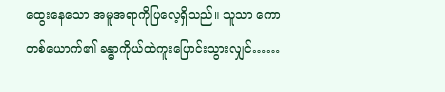ထွေးနေသော အမူအရာကိုပြလေ့ရှိသည်။ သူသာ ကောတစ်ယောက်၏ ခန္ဓာကိုယ်ထဲကူးပြောင်းသွားလျှင်……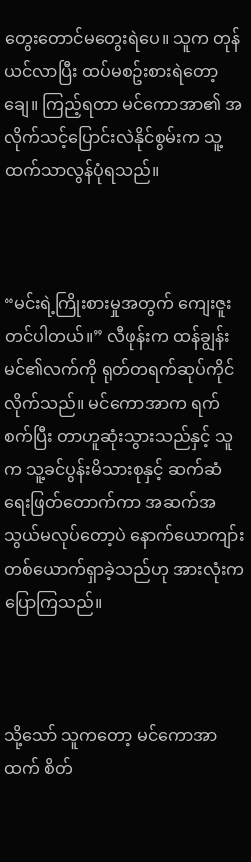တွေးတောင်မတွေးရဲပေ။ သူက တုန်ယင်လာပြီး ထပ်မစဥ်းစားရဲတော့ချေ။ ကြည့်ရတာ မင်ကောအာ၏ အလိုက်သင့်ပြောင်းလဲနိုင်စွမ်းက သူ့ထက်သာလွန်ပုံရသည်။



“မင်းရဲ့ကြိုးစားမှုအတွက် ကျေးဇူးတင်ပါတယ်။” လီဖုန်းက ထန်ချွန်းမင်၏လက်ကို ရုတ်တရက်ဆုပ်ကိုင်လိုက်သည်။ မင်ကောအာက ရက်စက်ပြီး တာဟူဆုံးသွားသည်နှင့် သူက သူ့ခင်ပွန်းမိသားစုနှင့် ဆက်ဆံရေးဖြတ်တောက်ကာ အဆက်အသွယ်မလုပ်တော့ပဲ နောက်ယောကျာ်းတစ်ယောက်ရှာခဲ့သည်ဟု အားလုံးကပြောကြသည်။



သို့သော် သူကတော့ မင်ကောအာထက် စိတ်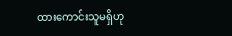ထားကောင်းသူမရှိဟု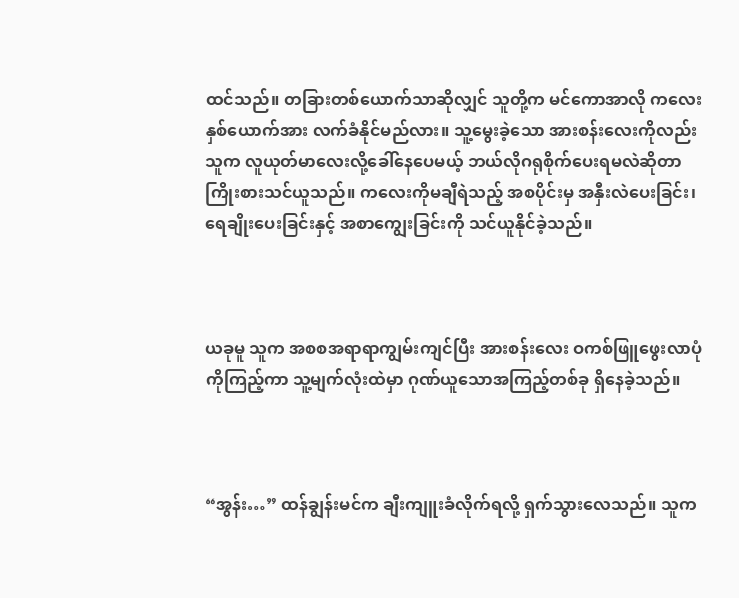ထင်သည်။ တခြားတစ်ယောက်သာဆိုလျှင် သူတို့က မင်ကောအာလို ကလေးနှစ်ယောက်အား လက်ခံနိုင်မည်လား။ သူ့မွေးခဲ့သော အားစန်းလေးကိုလည်း သူက လူယုတ်မာလေးလို့ခေါ်နေပေမယ့် ဘယ်လိုဂရုစိုက်ပေးရမလဲဆိုတာ ကြိုးစားသင်ယူသည်။ ကလေးကိုမချီရဲသည့် အစပိုင်းမှ အနှီးလဲပေးခြင်း၊ ရေချိုးပေးခြင်းနှင့် အစာကျွေးခြင်းကို သင်ယူနိုင်ခဲ့သည်။



ယခုမူ သူက အစစအရာရာကျွမ်းကျင်ပြီး အားစန်းလေး ဝကစ်ဖြူဖွေးလာပုံကိုကြည့်ကာ သူ့မျက်လုံးထဲမှာ ဂုဏ်ယူသောအကြည့်တစ်ခု ရှိနေခဲ့သည်။



“အွန်း…” ထန်ချွန်းမင်က ချီးကျူးခံလိုက်ရလို့ ရှက်သွားလေသည်။ သူက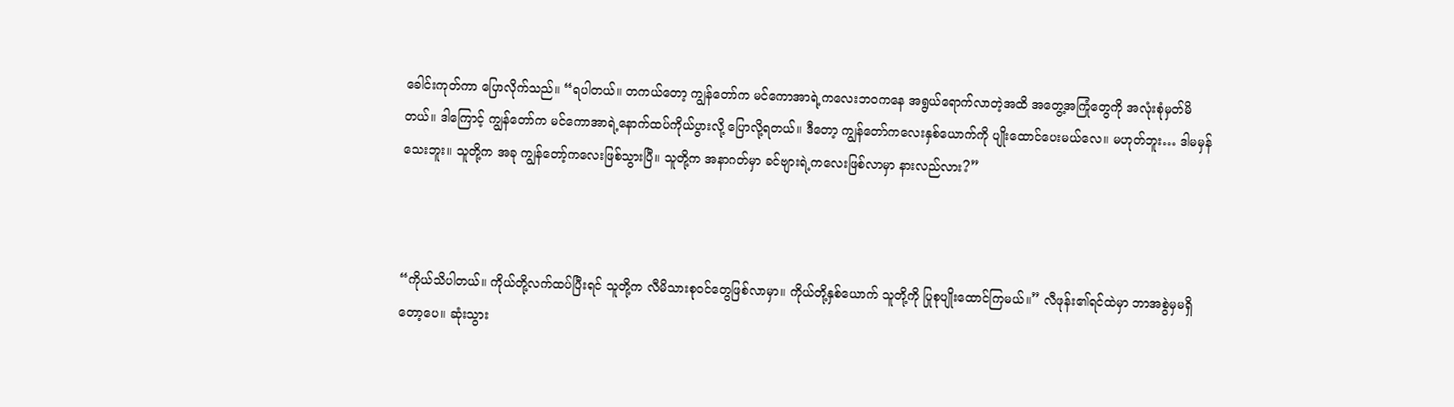ခေါင်းကုတ်ကာ ပြောလိုက်သည်။ “ရပါတယ်။ တကယ်တော့ ကျွန်တော်က မင်ကောအာရဲ့ကလေးဘဝကနေ အရွယ်ရောက်လာတဲ့အထိ အတွေ့အကြုံတွေကို အလုံးစုံမှတ်မိတယ်။ ဒါကြောင့် ကျွန်တော်က မင်ကောအာရဲ့နောက်ထပ်ကိုယ်ပွားလို့ ပြောလို့ရတယ်။ ဒီတော့ ကျွန်တော်ကလေးနှစ်ယောက်ကို ပျိုးထောင်ပေးမယ်လေ။ မဟုတ်ဘူး… ဒါမမှန်သေးဘူး။ သူတို့က အခု ကျွန်တော့်ကလေးဖြစ်သွားပြီ။ သူတို့က အနာဂတ်မှာ ခင်ဗျားရဲ့ကလေးဖြစ်လာမှာ နားလည်လား?”



“ကိုယ်သိပါတယ်။ ကိုယ်တို့လက်ထပ်ပြီးရင် သူတို့က လီမိသားစုဝင်တွေဖြစ်လာမှာ။ ကိုယ်တို့နှစ်ယောက် သူတို့ကို ပြုစုပျိုးထောင်ကြမယ်။” လီဖုန်း၏ရင်ထဲမှာ ဘာအစွဲမှမရှိတော့ပေ။ ဆုံးသွား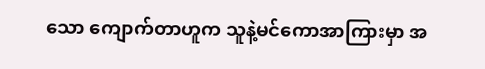သော ကျောက်တာဟူက သူနဲ့မင်ကောအာကြားမှာ အ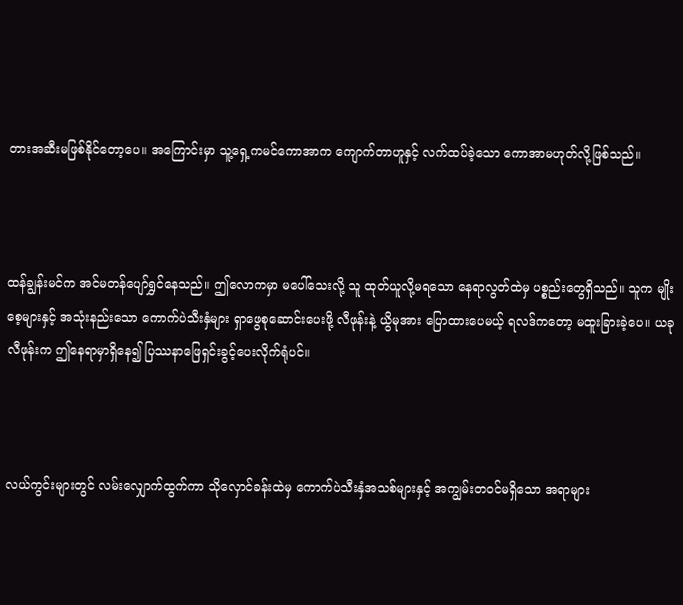တားအဆီးမဖြစ်နိုင်တော့ပေ။ အကြောင်းမှာ သူ့ရှေ့ကမင်ကောအာက ကျောက်တာဟူနှင့် လက်ထပ်ခဲ့သော ကောအာမဟုတ်လို့ဖြစ်သည်။



ထန်ချွန်းမင်က အင်မတန်ပျော်ရွှင်နေသည်။ ဤလောကမှာ မပေါ်သေးလို့ သူ ထုတ်ယူလို့မရသော နေရာလွတ်ထဲမှ ပစ္စည်းတွေရှိသည်။ သူက မျိုးစေ့များနှင့် အသုံးနည်းသော ကောက်ပဲသီးနှံများ ရှာဖွေစုဆောင်းပေးဖို့ လီဖုန်းနဲ့ ယွိမုအား ပြောထားပေမယ့် ရလဒ်ကတော့ မထူးခြားခဲ့ပေ။ ယခု လီဖုန်းက ဤနေရာမှာရှိနေ၍ ပြဿနာဖြေရှင်းခွင့်ပေးလိုက်ရုံပင်။



လယ်ကွင်းများတွင် လမ်းလျှောက်ထွက်ကာ သိုလှောင်ခန်းထဲမှ ကောက်ပဲသီးနှံအသစ်များနှင့် အကျွမ်းတဝင်မရှိသော အရာများ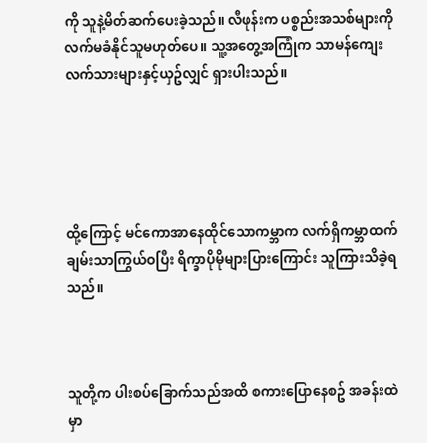ကို သူနဲ့မိတ်ဆက်ပေးခဲ့သည်။ လီဖုန်းက ပစ္စည်းအသစ်များကို လက်မခံနိုင်သူမဟုတ်ပေ။ သူ့အတွေ့အကြုံက သာမန်ကျေးလက်သားများနှင့်ယှဥ်လျှင် ရှားပါးသည်။





ထို့ကြောင့် မင်ကောအာနေထိုင်သောကမ္ဘာက လက်ရှိကမ္ဘာထက် ချမ်းသာကြွယ်ဝပြီး ရိက္ခာပိုမိုများပြားကြောင်း သူကြားသိခဲ့ရသည်။



သူတို့က ပါးစပ်ခြောက်သည်အထိ စကားပြောနေစဥ် အခန်းထဲမှာ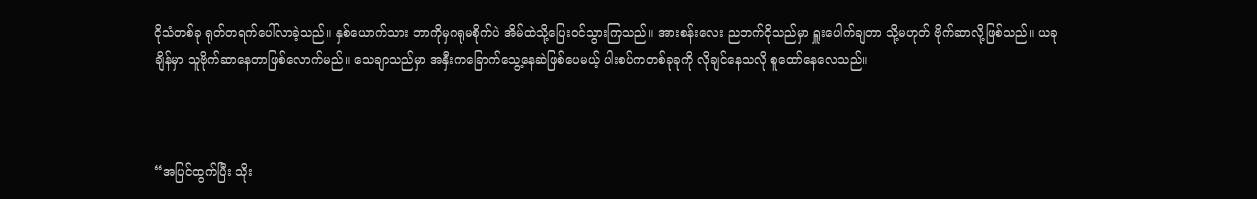ငိုသံတစ်ခု ရုတ်တရက်ပေါ်လာခဲ့သည်။ နှစ်ယောက်သား ဘာကိုမှဂရုမစိုက်ပဲ အိမ်ထဲသို့ပြေးဝင်သွားကြသည်။ အားစန်းလေး ညဘက်ငိုသည်မှာ ရှူးပေါက်ချတာ သို့မဟုတ် ဗိုက်ဆာလို့ဖြစ်သည်။ ယခုချိန်မှာ သူဗိုက်ဆာနေတာဖြစ်လောက်မည်။ သေချာသည်မှာ အနှီးကခြောက်သွေ့နေဆဲဖြစ်ပေမယ့် ပါးစပ်ကတစ်ခုခုကို လိုချင်နေသလို စူထော်နေလေသည်။



“အပြင်ထွက်ပြီး သိုး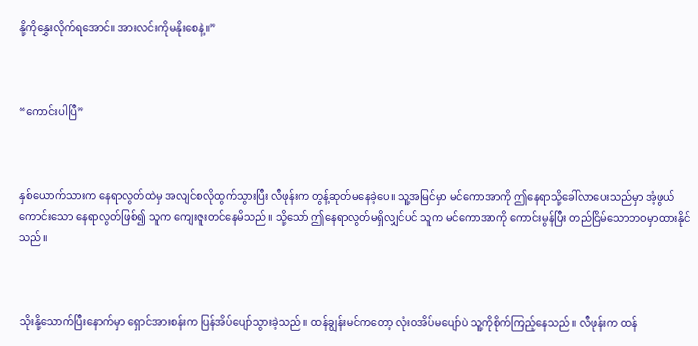နို့ကိုနွှေးလိုက်ရအောင်။ အားလင်းကိုမနိုးစေနဲ့။”



“ကောင်းပါပြီ”



နှစ်ယောက်သားက နေရာလွတ်ထဲမှ အလျင်စလိုထွက်သွားပြီး လီဖုန်းက တွန့်ဆုတ်မနေခဲ့ပေ။ သူ့အမြင်မှာ မင်ကောအာကို ဤနေရာသို့ခေါ်လာပေးသည်မှာ အံ့ဖွယ်ကောင်းသော နေရာလွတ်ဖြစ်၍ သူက ကျေးဇူးတင်နေမိသည်။ သို့သော် ဤနေရာလွတ်မရှိလျှင်ပင် သူက မင်ကောအာကို ကောင်းမွန်ပြီး တည်ငြိမ်သောဘဝမှာထားနိုင်သည်။



သိုးနို့သောက်ပြီးနောက်မှာ ရှောင်အားစန်းက ပြန်အိပ်ပျော်သွားခဲ့သည်။ ထန်ချွန်းမင်ကတော့ လုံးဝအိပ်မပျော်ပဲ သူ့ကိုစိုက်ကြည့်နေသည်။ လီဖုန်းက ထန်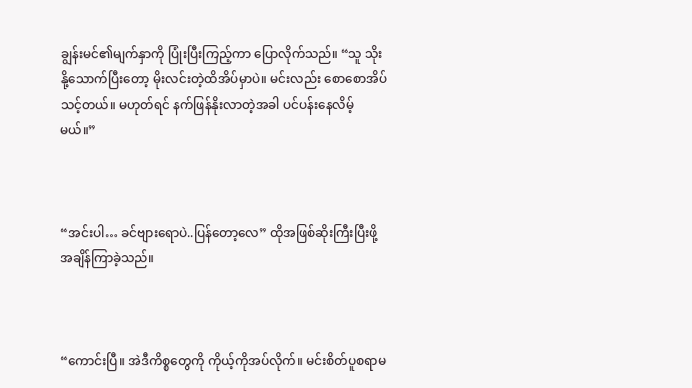ချွန်းမင်၏မျက်နှာကို ပြုံးပြီးကြည့်ကာ ပြောလိုက်သည်။ “သူ သိုးနို့သောက်ပြီးတော့ မိုးလင်းတဲ့ထိအိပ်မှာပဲ။ မင်းလည်း စောစောအိပ်သင့်တယ်။ မဟုတ်ရင် နက်ဖြန်နိုးလာတဲ့အခါ ပင်ပန်းနေလိမ့်မယ်။”



“အင်းပါ… ခင်ဗျားရောပဲ..ပြန်တော့လေ” ထိုအဖြစ်ဆိုးကြီးပြီးဖို့ အချိန်ကြာခဲ့သည်။



“ကောင်းပြီ။ အဲဒီကိစ္စတွေကို ကိုယ့်ကိုအပ်လိုက်။ မင်းစိတ်ပူစရာမ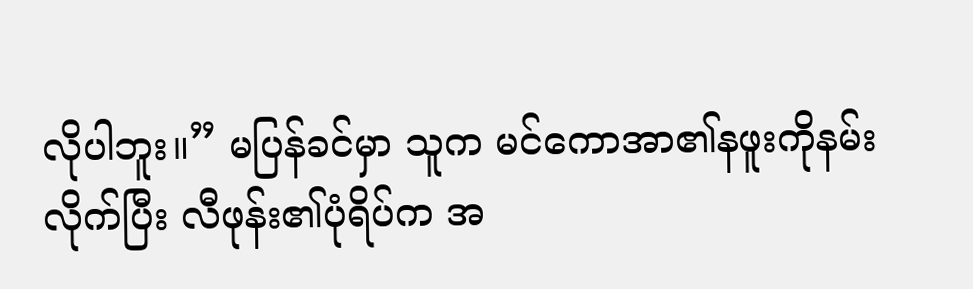လိုပါဘူး။” မပြန်ခင်မှာ သူက မင်ကောအာ၏နဖူးကိုနမ်းလိုက်ပြီး လီဖုန်း၏ပုံရိပ်က အ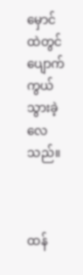မှောင်ထဲတွင် ပျောက်ကွယ်သွားခဲ့လေသည်။



ထန်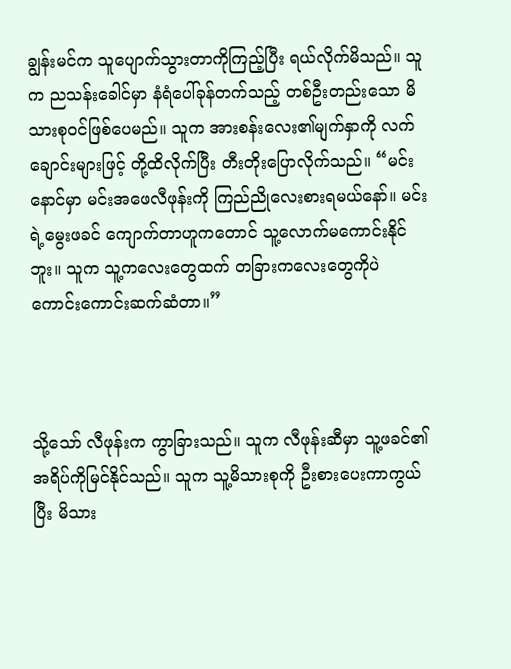ချွန်းမင်က သူပျောက်သွားတာကိုကြည့်ပြီး ရယ်လိုက်မိသည်။ သူက ညသန်းခေါင်မှာ နံရံပေါ်ခုန်တက်သည့် တစ်ဦးတည်းသော မိသားစုဝင်ဖြစ်ပေမည်။ သူက အားစန်းလေး၏မျက်နှာကို လက်ချောင်းများဖြင့် တို့ထိလိုက်ပြီး တီးတိုးပြောလိုက်သည်။ “မင်း နောင်မှာ မင်းအဖေလီဖုန်းကို ကြည်ညိုလေးစားရမယ်နော်။ မင်းရဲ့မွေးဖခင် ကျောက်တာဟူကတောင် သူ့လောက်မကောင်းနိုင်ဘူး။ သူက သူ့ကလေးတွေထက် တခြားကလေးတွေကိုပဲ ကောင်းကောင်းဆက်ဆံတာ။”



သို့သော် လီဖုန်းက ကွာခြားသည်။ သူက လီဖုန်းဆီမှာ သူ့ဖခင်၏အရိပ်ကိုမြင်နိုင်သည်။ သူက သူ့မိသားစုကို ဦးစားပေးကာကွယ်ပြီး မိသား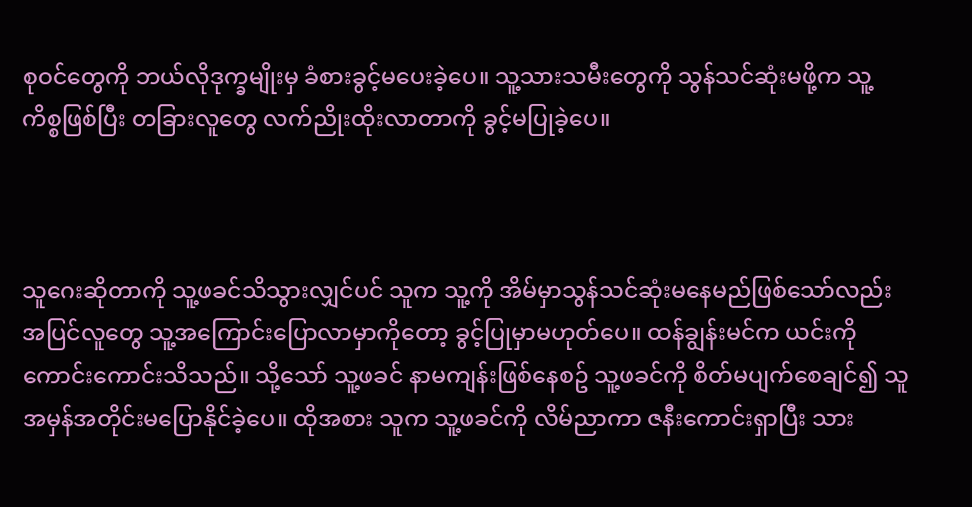စုဝင်တွေကို ဘယ်လိုဒုက္ခမျိုးမှ ခံစားခွင့်မပေးခဲ့ပေ။ သူ့သားသမီးတွေကို သွန်သင်ဆုံးမဖို့က သူ့ကိစ္စဖြစ်ပြီး တခြားလူတွေ လက်ညိုးထိုးလာတာကို ခွင့်မပြုခဲ့ပေ။



သူဂေးဆိုတာကို သူ့ဖခင်သိသွားလျှင်ပင် သူက သူ့ကို အိမ်မှာသွန်သင်ဆုံးမနေမည်ဖြစ်သော်လည်း အပြင်လူတွေ သူ့အကြောင်းပြောလာမှာကိုတော့ ခွင့်ပြုမှာမဟုတ်ပေ။ ထန်ချွန်းမင်က ယင်းကိုကောင်းကောင်းသိသည်။ သို့သော် သူ့ဖခင် နာမကျန်းဖြစ်နေစဥ် သူ့ဖခင်ကို စိတ်မပျက်စေချင်၍ သူ အမှန်အတိုင်းမပြောနိုင်ခဲ့ပေ။ ထိုအစား သူက သူ့ဖခင်ကို လိမ်ညာကာ ဇနီးကောင်းရှာပြီး သား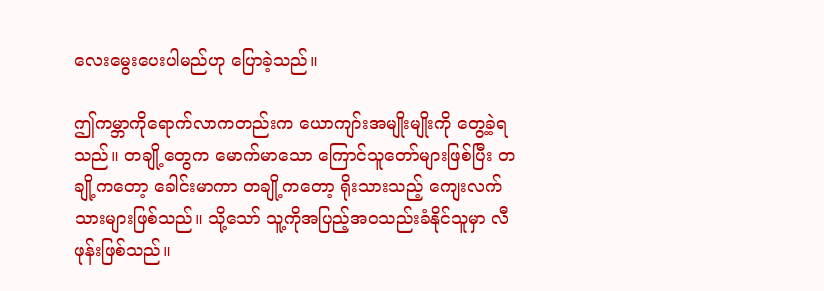လေးမွေးပေးပါမည်ဟု ပြောခဲ့သည်။

ဤကမ္ဘာကိုရောက်လာကတည်းက ယောကျာ်းအမျိုးမျိုးကို တွေ့ခဲ့ရသည်။ တချို့တွေက မောက်မာသော ကြောင်သူတော်များဖြစ်ပြီး တချို့ကတော့ ခေါင်းမာကာ တချို့ကတော့ ရိုးသားသည့် ကျေးလက်သားများဖြစ်သည်။ သို့သော် သူ့ကိုအပြည့်အဝသည်းခံနိုင်သူမှာ လီဖုန်းဖြစ်သည်။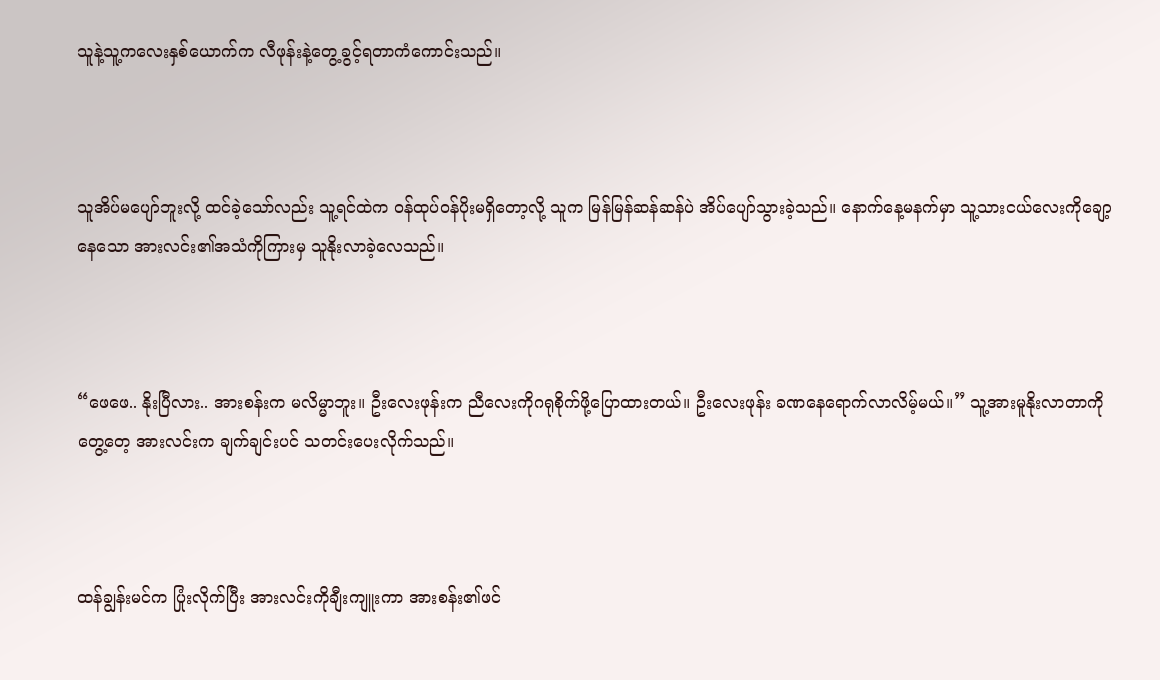သူနဲ့သူ့ကလေးနှစ်ယောက်က လီဖုန်းနဲ့တွေ့ခွင့်ရတာကံကောင်းသည်။



သူအိပ်မပျော်ဘူးလို့ ထင်ခဲ့သော်လည်း သူ့ရင်ထဲက ဝန်ထုပ်ဝန်ပိုးမရှိတော့လို့ သူက မြန်မြန်ဆန်ဆန်ပဲ အိပ်ပျော်သွားခဲ့သည်။ နောက်နေ့မနက်မှာ သူ့သားငယ်လေးကိုချော့နေသော အားလင်း၏အသံကိုကြားမှ သူနိုးလာခဲ့လေသည်။



“ဖေဖေ.. နိုးပြီလား.. အားစန်းက မလိမ္မာဘူး။ ဦးလေးဖုန်းက ညီလေးကိုဂရုစိုက်ဖို့ပြောထားတယ်။ ဦးလေးဖုန်း ခဏနေရောက်လာလိမ့်မယ်။” သူ့အားမူနိုးလာတာကိုတွေ့တေ့ အားလင်းက ချက်ချင်းပင် သတင်းပေးလိုက်သည်။



ထန်ချွန်းမင်က ပြုံးလိုက်ပြီး အားလင်းကိုချီးကျူးကာ အားစန်း၏ဖင်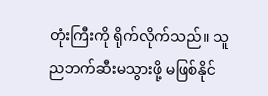တုံးကြီးကို ရိုက်လိုက်သည်။ သူ ညဘက်ဆီးမသွားဖို့ မဖြစ်နိုင်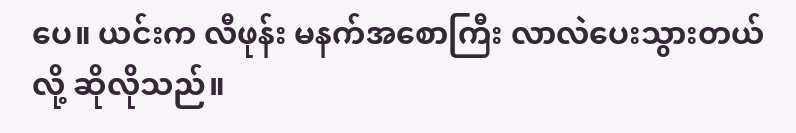ပေ။ ယင်းက လီဖုန်း မနက်အစောကြီး လာလဲပေးသွားတယ်လို့ ဆိုလိုသည်။